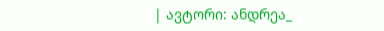| ავტორი: ანდრეა_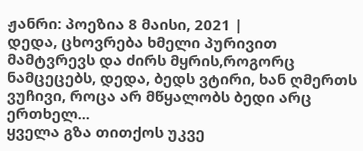ჟანრი: პოეზია 8 მაისი, 2021 |
დედა, ცხოვრება ხმელი პურივით მამტვრევს და ძირს მყრის,როგორც ნამცეცებს, დედა, ბედს ვტირი, ხან ღმერთს ვუჩივი, როცა არ მწყალობს ბედი არც ერთხელ...
ყველა გზა თითქოს უკვე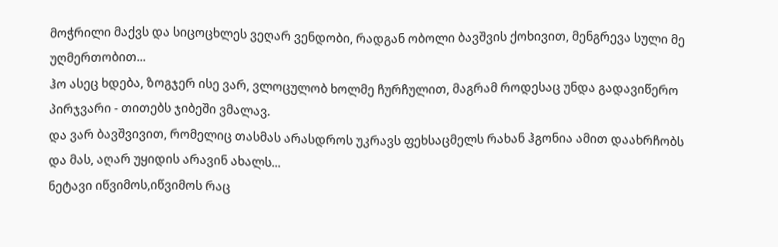მოჭრილი მაქვს და სიცოცხლეს ვეღარ ვენდობი, რადგან ობოლი ბავშვის ქოხივით, მენგრევა სული მე უღმერთობით...
ჰო ასეც ხდება, ზოგჯერ ისე ვარ, ვლოცულობ ხოლმე ჩურჩულით, მაგრამ როდესაც უნდა გადავიწერო პირჯვარი - თითებს ჯიბეში ვმალავ.
და ვარ ბავშვივით, რომელიც თასმას არასდროს უკრავს ფეხსაცმელს რახან ჰგონია ამით დაახრჩობს და მას, აღარ უყიდის არავინ ახალს...
ნეტავი იწვიმოს,იწვიმოს რაც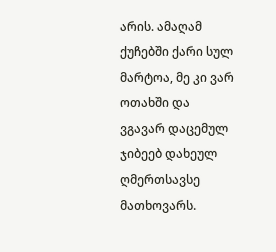არის. ამაღამ ქუჩებში ქარი სულ მარტოა, მე კი ვარ ოთახში და ვგავარ დაცემულ ჯიბეებ დახეულ ღმერთსავსე მათხოვარს.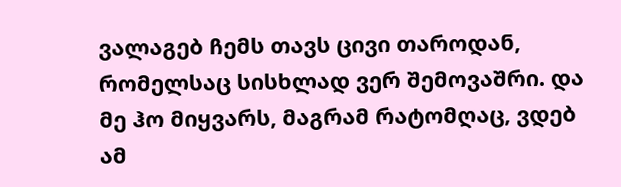ვალაგებ ჩემს თავს ცივი თაროდან, რომელსაც სისხლად ვერ შემოვაშრი. და მე ჰო მიყვარს, მაგრამ რატომღაც, ვდებ ამ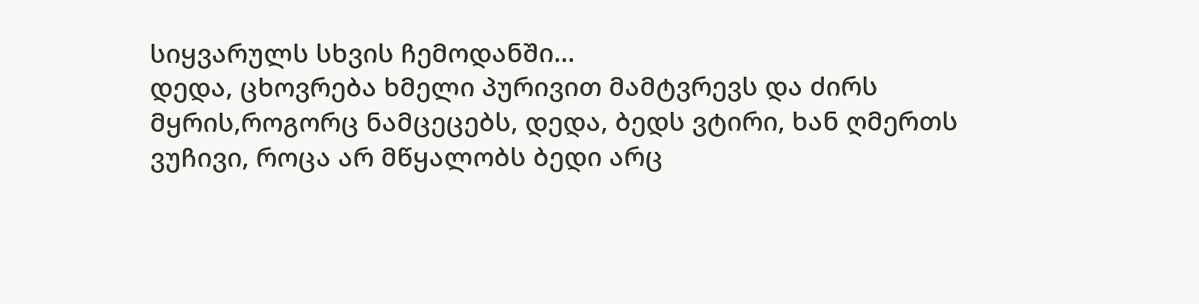სიყვარულს სხვის ჩემოდანში...
დედა, ცხოვრება ხმელი პურივით მამტვრევს და ძირს მყრის,როგორც ნამცეცებს, დედა, ბედს ვტირი, ხან ღმერთს ვუჩივი, როცა არ მწყალობს ბედი არც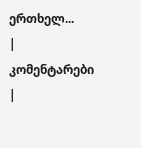ერთხელ...
| კომენტარები |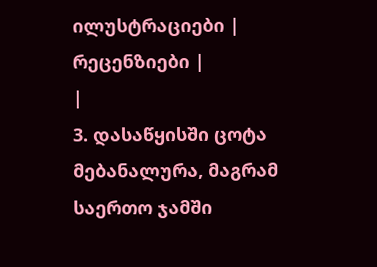ილუსტრაციები |
რეცენზიები |
|
3. დასაწყისში ცოტა მებანალურა, მაგრამ საერთო ჯამში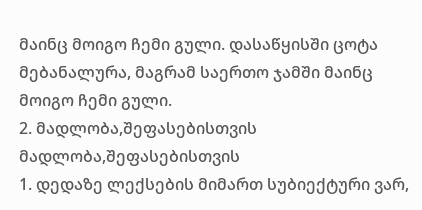მაინც მოიგო ჩემი გული. დასაწყისში ცოტა მებანალურა, მაგრამ საერთო ჯამში მაინც მოიგო ჩემი გული.
2. მადლობა,შეფასებისთვის მადლობა,შეფასებისთვის
1. დედაზე ლექსების მიმართ სუბიექტური ვარ,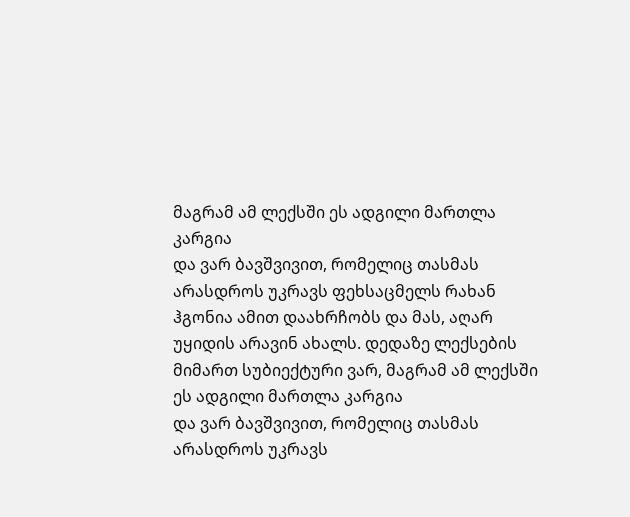მაგრამ ამ ლექსში ეს ადგილი მართლა კარგია
და ვარ ბავშვივით, რომელიც თასმას არასდროს უკრავს ფეხსაცმელს რახან ჰგონია ამით დაახრჩობს და მას, აღარ უყიდის არავინ ახალს. დედაზე ლექსების მიმართ სუბიექტური ვარ, მაგრამ ამ ლექსში ეს ადგილი მართლა კარგია
და ვარ ბავშვივით, რომელიც თასმას არასდროს უკრავს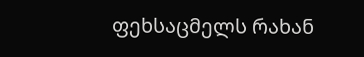ფეხსაცმელს რახან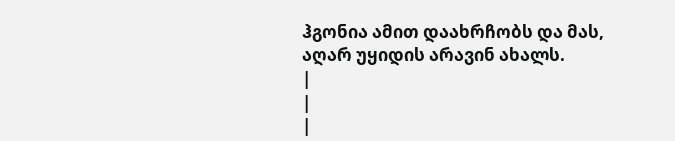ჰგონია ამით დაახრჩობს და მას, აღარ უყიდის არავინ ახალს.
|
|
|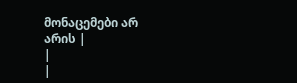მონაცემები არ არის |
|
|